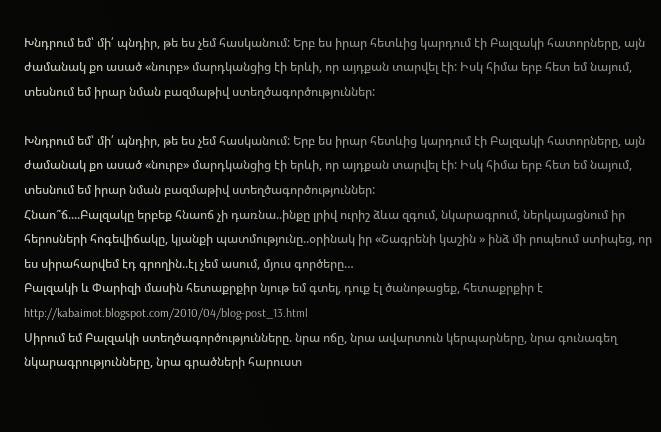Խնդրում եմ՝ մի՛ պնդիր, թե ես չեմ հասկանում: Երբ ես իրար հետևից կարդում էի Բալզակի հատորները, այն ժամանակ քո ասած «նուրբ» մարդկանցից էի երևի, որ այդքան տարվել էի: Իսկ հիմա երբ հետ եմ նայում, տեսնում եմ իրար նման բազմաթիվ ստեղծագործություններ:

Խնդրում եմ՝ մի՛ պնդիր, թե ես չեմ հասկանում: Երբ ես իրար հետևից կարդում էի Բալզակի հատորները, այն ժամանակ քո ասած «նուրբ» մարդկանցից էի երևի, որ այդքան տարվել էի: Իսկ հիմա երբ հետ եմ նայում, տեսնում եմ իրար նման բազմաթիվ ստեղծագործություններ:
Հնաո՞ճ....Բալզակը երբեք հնաոճ չի դառնա..ինքը լրիվ ուրիշ ձևա զգում, նկարագրում, ներկայացնում իր հերոսների հոգեվիճակը, կյանքի պատմությունը..օրինակ իր «Շագրենի կաշին » ինձ մի րոպեում ստիպեց, որ ես սիրահարվեմ էդ գրողին..էլ չեմ ասում, մյուս գործերը…
Բալզակի և Փարիզի մասին հետաքրքիր նյութ եմ գտել, դուք էլ ծանոթացեք, հետաքրքիր է
http://kabaimot.blogspot.com/2010/04/blog-post_13.html
Սիրում եմ Բալզակի ստեղծագործությունները. նրա ոճը, նրա ավարտուն կերպարները, նրա գունագեղ նկարագրությունները, նրա գրածների հարուստ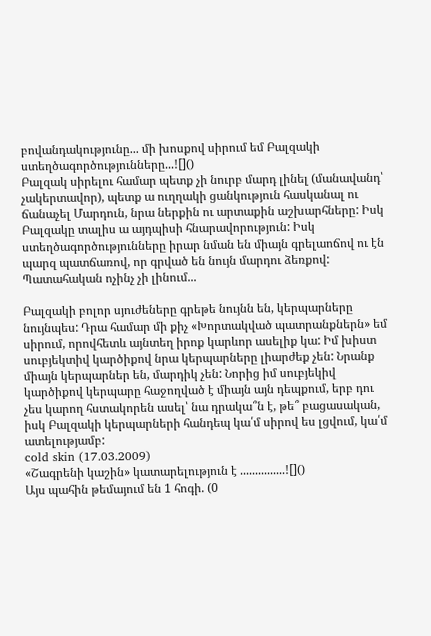բովանդակությունը... մի խոսքով սիրում եմ Բալզակի ստեղծագործությունները...![]()
Բալզակ սիրելու համար պետք չի նուրբ մարդ լինել (մանավանդ՝ չակերտավոր), պետք ա ուղղակի ցանկություն հասկանալ ու ճանաչել Մարդուն, նրա ներքին ու արտաքին աշխարհները: Իսկ Բալզակը տալիս ա այդպիսի հնարավորություն: Իսկ ստեղծագործությունները իրար նման են միայն գրելաոճով ու էն պարզ պատճառով, որ գրված են նույն մարդու ձեռքով:
Պատահական ոչինչ չի լինում...

Բալզակի բոլոր սյուժեները գրեթե նույնն են, կերպարները նույնպես: Դրա համար մի քիչ «Խորտակված պատրանքներն» եմ սիրում, որովհետև այնտեղ իրոք կարևոր ասելիք կա: Իմ խիստ սուբյեկտիվ կարծիքով նրա կերպարները լիարժեք չեն: Նրանք միայն կերպարներ են, մարդիկ չեն: Նորից իմ սուբյեկիվ կարծիքով կերպարը հաջողված է միայն այն դեպքում, երբ դու չես կարող հստակորեն ասել՝ նա դրակա՞ն է, թե՞ բացասական, իսկ Բալզակի կերպարների հանդեպ կա՛մ սիրով ես լցվում, կա՛մ ատելությամբ:
cold skin (17.03.2009)
«Շագրենի կաշին» կատարելություն է ...............![]()
Այս պահին թեմայում են 1 հոգի. (0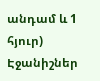անդամ և 1 հյուր)
Էջանիշներ